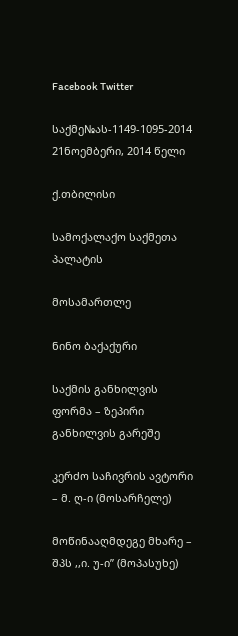Facebook Twitter

საქმე№ას-1149-1095-2014 21ნოემბერი, 2014 წელი

ქ.თბილისი

სამოქალაქო საქმეთა პალატის

მოსამართლე

ნინო ბაქაქური

საქმის განხილვის ფორმა – ზეპირი განხილვის გარეშე

კერძო საჩივრის ავტორი – მ. ღ-ი (მოსარჩელე)

მოწინააღმდეგე მხარე – შპს ,,ი. უ-ი” (მოპასუხე)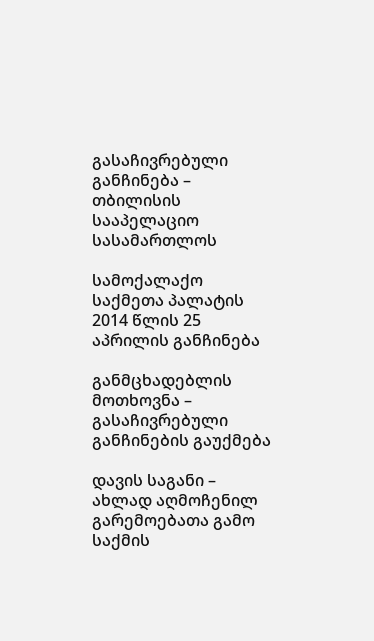გასაჩივრებული განჩინება – თბილისის სააპელაციო სასამართლოს

სამოქალაქო საქმეთა პალატის 2014 წლის 25 აპრილის განჩინება

განმცხადებლის მოთხოვნა – გასაჩივრებული განჩინების გაუქმება

დავის საგანი – ახლად აღმოჩენილ გარემოებათა გამო საქმის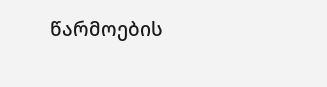წარმოების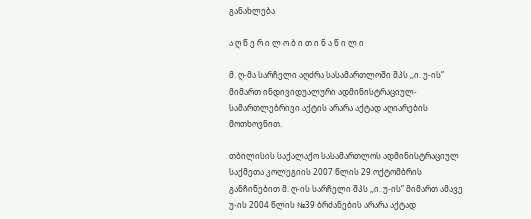განახლება

ა ღ წ ე რ ი ლ ო ბ ი თ ი ნ ა წ ი ლ ი

მ. ღ-მა სარჩელი აღძრა სასამართლოში შპს ,,ი. უ-ის” მიმართ ინდივიდუალური ადმინისტრაციულ-სამართლებრივი აქტის არარა აქტად აღიარების მოთხოვნით.

თბილისის საქალაქო სასამართლოს ადმინისტრაციულ საქმეთა კოლეგიის 2007 წლის 29 ოქტომბრის განჩინებით მ. ღ-ის სარჩელი შპს ,,ი. უ-ის” მიმართ ამავე უ-ის 2004 წლის №39 ბრძანების არარა აქტად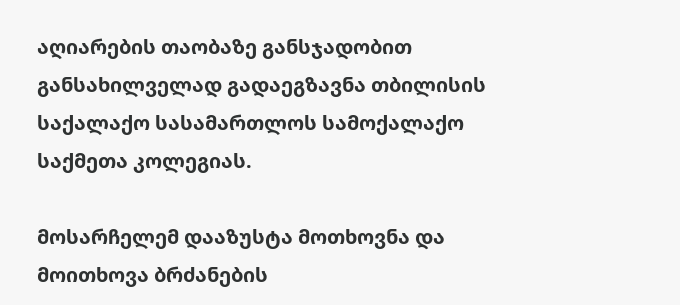აღიარების თაობაზე განსჯადობით განსახილველად გადაეგზავნა თბილისის საქალაქო სასამართლოს სამოქალაქო საქმეთა კოლეგიას.

მოსარჩელემ დააზუსტა მოთხოვნა და მოითხოვა ბრძანების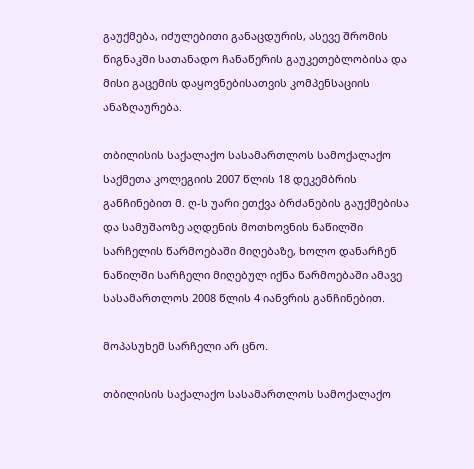გაუქმება, იძულებითი განაცდურის, ასევე შრომის წიგნაკში სათანადო ჩანაწერის გაუკეთებლობისა და მისი გაცემის დაყოვნებისათვის კომპენსაციის ანაზღაურება.

თბილისის საქალაქო სასამართლოს სამოქალაქო საქმეთა კოლეგიის 2007 წლის 18 დეკემბრის განჩინებით მ. ღ-ს უარი ეთქვა ბრძანების გაუქმებისა და სამუშაოზე აღდენის მოთხოვნის ნაწილში სარჩელის წარმოებაში მიღებაზე, ხოლო დანარჩენ ნაწილში სარჩელი მიღებულ იქნა წარმოებაში ამავე სასამართლოს 2008 წლის 4 იანვრის განჩინებით.

მოპასუხემ სარჩელი არ ცნო.

თბილისის საქალაქო სასამართლოს სამოქალაქო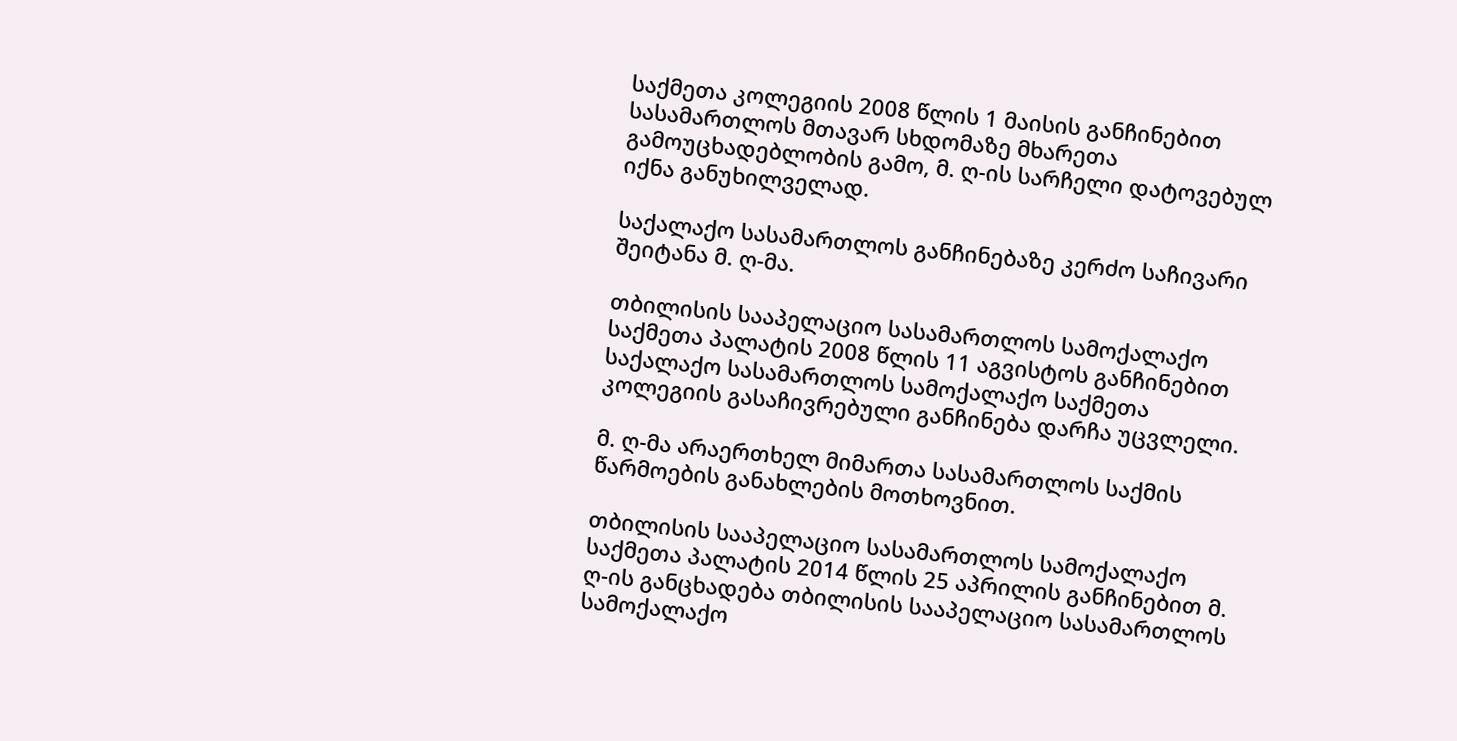საქმეთა კოლეგიის 2008 წლის 1 მაისის განჩინებით სასამართლოს მთავარ სხდომაზე მხარეთა გამოუცხადებლობის გამო, მ. ღ-ის სარჩელი დატოვებულ იქნა განუხილველად.

საქალაქო სასამართლოს განჩინებაზე კერძო საჩივარი შეიტანა მ. ღ-მა.

თბილისის სააპელაციო სასამართლოს სამოქალაქო საქმეთა პალატის 2008 წლის 11 აგვისტოს განჩინებით საქალაქო სასამართლოს სამოქალაქო საქმეთა კოლეგიის გასაჩივრებული განჩინება დარჩა უცვლელი.

მ. ღ-მა არაერთხელ მიმართა სასამართლოს საქმის წარმოების განახლების მოთხოვნით.

თბილისის სააპელაციო სასამართლოს სამოქალაქო საქმეთა პალატის 2014 წლის 25 აპრილის განჩინებით მ. ღ-ის განცხადება თბილისის სააპელაციო სასამართლოს სამოქალაქო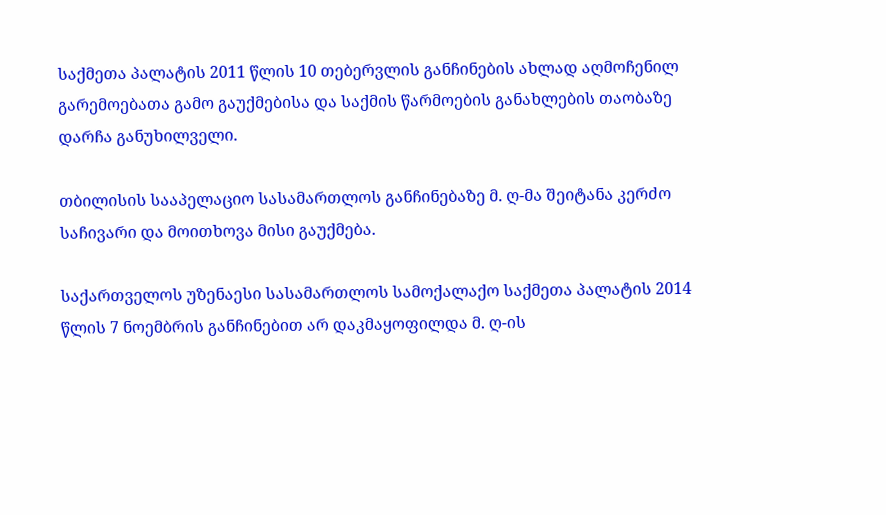საქმეთა პალატის 2011 წლის 10 თებერვლის განჩინების ახლად აღმოჩენილ გარემოებათა გამო გაუქმებისა და საქმის წარმოების განახლების თაობაზე დარჩა განუხილველი.

თბილისის სააპელაციო სასამართლოს განჩინებაზე მ. ღ-მა შეიტანა კერძო საჩივარი და მოითხოვა მისი გაუქმება.

საქართველოს უზენაესი სასამართლოს სამოქალაქო საქმეთა პალატის 2014 წლის 7 ნოემბრის განჩინებით არ დაკმაყოფილდა მ. ღ-ის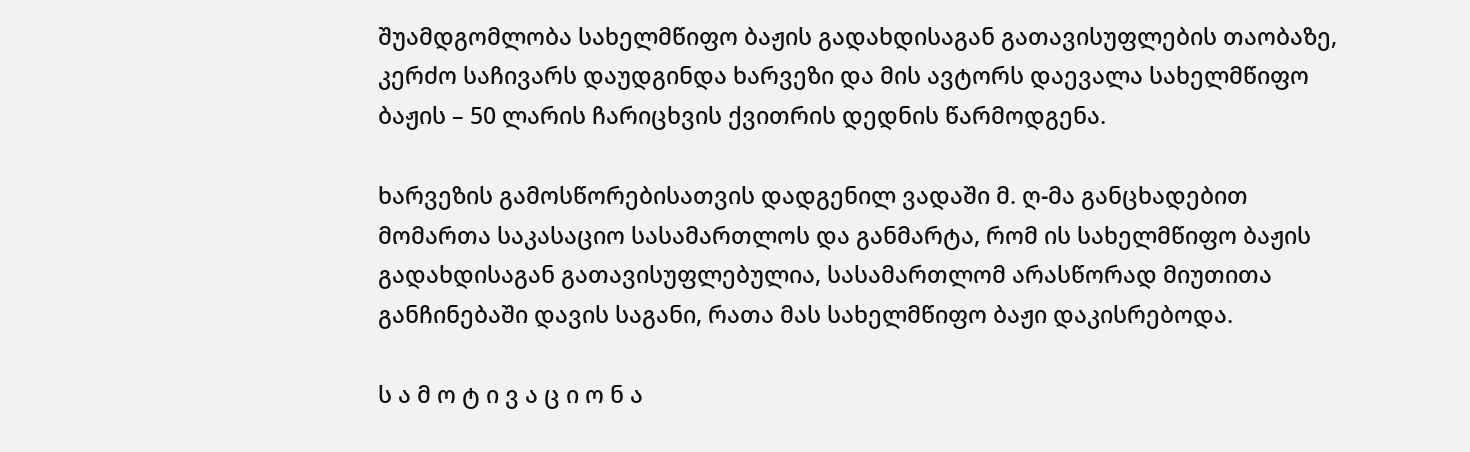შუამდგომლობა სახელმწიფო ბაჟის გადახდისაგან გათავისუფლების თაობაზე, კერძო საჩივარს დაუდგინდა ხარვეზი და მის ავტორს დაევალა სახელმწიფო ბაჟის – 50 ლარის ჩარიცხვის ქვითრის დედნის წარმოდგენა.

ხარვეზის გამოსწორებისათვის დადგენილ ვადაში მ. ღ-მა განცხადებით მომართა საკასაციო სასამართლოს და განმარტა, რომ ის სახელმწიფო ბაჟის გადახდისაგან გათავისუფლებულია, სასამართლომ არასწორად მიუთითა განჩინებაში დავის საგანი, რათა მას სახელმწიფო ბაჟი დაკისრებოდა.

ს ა მ ო ტ ი ვ ა ც ი ო ნ ა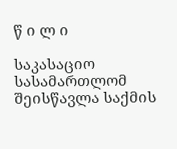წ ი ლ ი

საკასაციო სასამართლომ შეისწავლა საქმის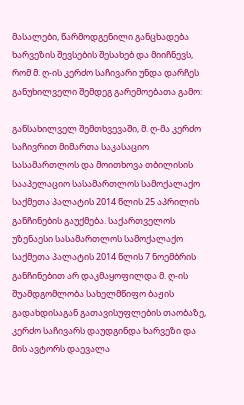მასალები, წარმოდგენილი განცხადება ხარვეზის შევსების შესახებ და მიიჩნევს, რომ მ. ღ-ის კერძო საჩივარი უნდა დარჩეს განუხილველი შემდეგ გარემოებათა გამო:

განსახილველ შემთხვევაში, მ. ღ-მა კერძო საჩივრით მიმართა საკასაციო სასამართლოს და მოითხოვა თბილისის სააპელაციო სასამართლოს სამოქალაქო საქმეთა პალატის 2014 წლის 25 აპრილის განჩინების გაუქმება. საქართველოს უზენაესი სასამართლოს სამოქალაქო საქმეთა პალატის 2014 წლის 7 ნოემბრის განჩინებით არ დაკმაყოფილდა მ. ღ-ის შუამდგომლობა სახელმწიფო ბაჟის გადახდისაგან გათავისუფლების თაობაზე, კერძო საჩივარს დაუდგინდა ხარვეზი და მის ავტორს დაევალა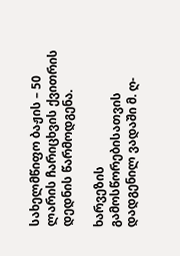სახელმწიფო ბაჟის – 50 ლარის ჩარიცხვის ქვითრის დედნის წარმოდგენა.

ხარვეზის გამოსწორებისათვის დადგენილ ვადაში მ. ღ-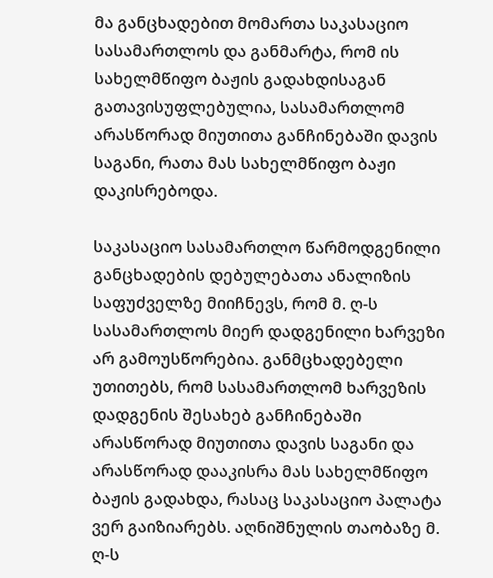მა განცხადებით მომართა საკასაციო სასამართლოს და განმარტა, რომ ის სახელმწიფო ბაჟის გადახდისაგან გათავისუფლებულია, სასამართლომ არასწორად მიუთითა განჩინებაში დავის საგანი, რათა მას სახელმწიფო ბაჟი დაკისრებოდა.

საკასაციო სასამართლო წარმოდგენილი განცხადების დებულებათა ანალიზის საფუძველზე მიიჩნევს, რომ მ. ღ-ს სასამართლოს მიერ დადგენილი ხარვეზი არ გამოუსწორებია. განმცხადებელი უთითებს, რომ სასამართლომ ხარვეზის დადგენის შესახებ განჩინებაში არასწორად მიუთითა დავის საგანი და არასწორად დააკისრა მას სახელმწიფო ბაჟის გადახდა, რასაც საკასაციო პალატა ვერ გაიზიარებს. აღნიშნულის თაობაზე მ. ღ-ს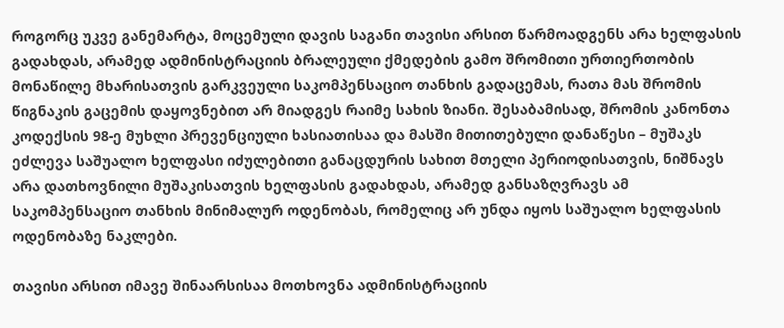როგორც უკვე განემარტა, მოცემული დავის საგანი თავისი არსით წარმოადგენს არა ხელფასის გადახდას, არამედ ადმინისტრაციის ბრალეული ქმედების გამო შრომითი ურთიერთობის მონაწილე მხარისათვის გარკვეული საკომპენსაციო თანხის გადაცემას, რათა მას შრომის წიგნაკის გაცემის დაყოვნებით არ მიადგეს რაიმე სახის ზიანი. შესაბამისად, შრომის კანონთა კოდექსის 98-ე მუხლი პრევენციული ხასიათისაა და მასში მითითებული დანაწესი – მუშაკს ეძლევა საშუალო ხელფასი იძულებითი განაცდურის სახით მთელი პერიოდისათვის, ნიშნავს არა დათხოვნილი მუშაკისათვის ხელფასის გადახდას, არამედ განსაზღვრავს ამ საკომპენსაციო თანხის მინიმალურ ოდენობას, რომელიც არ უნდა იყოს საშუალო ხელფასის ოდენობაზე ნაკლები.

თავისი არსით იმავე შინაარსისაა მოთხოვნა ადმინისტრაციის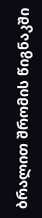ბრალით შრომის წიგნაკში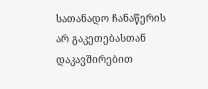სათანადო ჩანაწერის არ გაკეთებასთან დაკავშირებით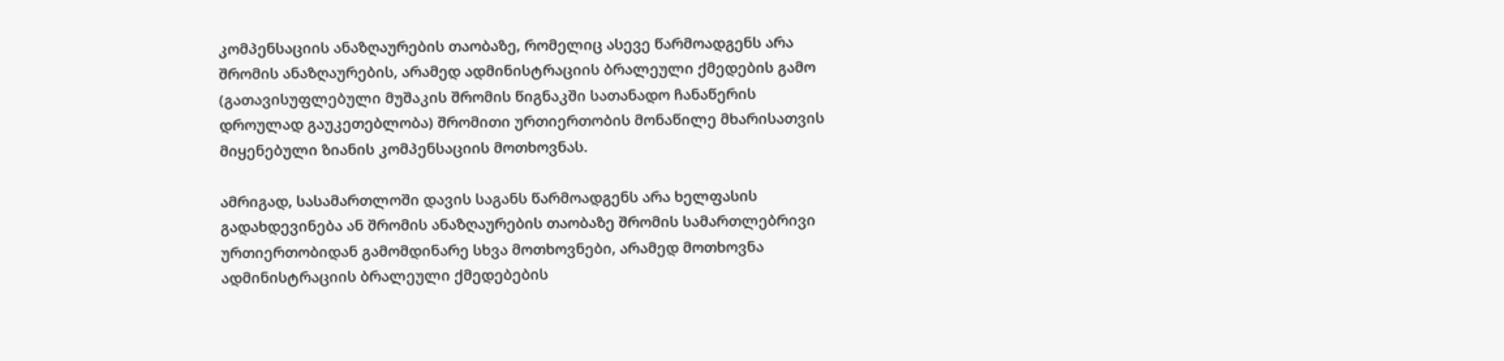კომპენსაციის ანაზღაურების თაობაზე, რომელიც ასევე წარმოადგენს არა შრომის ანაზღაურების, არამედ ადმინისტრაციის ბრალეული ქმედების გამო (გათავისუფლებული მუშაკის შრომის წიგნაკში სათანადო ჩანაწერის დროულად გაუკეთებლობა) შრომითი ურთიერთობის მონაწილე მხარისათვის მიყენებული ზიანის კომპენსაციის მოთხოვნას.

ამრიგად, სასამართლოში დავის საგანს წარმოადგენს არა ხელფასის გადახდევინება ან შრომის ანაზღაურების თაობაზე შრომის სამართლებრივი ურთიერთობიდან გამომდინარე სხვა მოთხოვნები, არამედ მოთხოვნა ადმინისტრაციის ბრალეული ქმედებების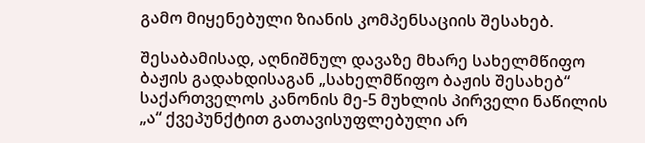გამო მიყენებული ზიანის კომპენსაციის შესახებ.

შესაბამისად, აღნიშნულ დავაზე მხარე სახელმწიფო ბაჟის გადახდისაგან „სახელმწიფო ბაჟის შესახებ“ საქართველოს კანონის მე-5 მუხლის პირველი ნაწილის „ა“ ქვეპუნქტით გათავისუფლებული არ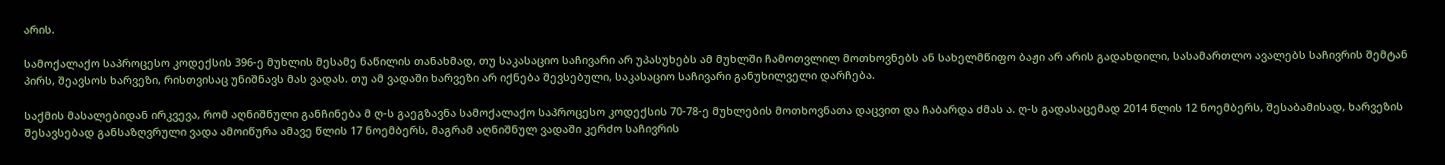არის.

სამოქალაქო საპროცესო კოდექსის 396-ე მუხლის მესამე ნაწილის თანახმად, თუ საკასაციო საჩივარი არ უპასუხებს ამ მუხლში ჩამოთვლილ მოთხოვნებს ან სახელმწიფო ბაჟი არ არის გადახდილი, სასამართლო ავალებს საჩივრის შემტან პირს, შეავსოს ხარვეზი, რისთვისაც უნიშნავს მას ვადას. თუ ამ ვადაში ხარვეზი არ იქნება შევსებული, საკასაციო საჩივარი განუხილველი დარჩება.

საქმის მასალებიდან ირკვევა, რომ აღნიშნული განჩინება მ ღ-ს გაეგზავნა სამოქალაქო საპროცესო კოდექსის 70-78-ე მუხლების მოთხოვნათა დაცვით და ჩაბარდა ძმას ა. ღ-ს გადასაცემად 2014 წლის 12 ნოემბერს, შესაბამისად, ხარვეზის შესავსებად განსაზღვრული ვადა ამოიწურა ამავე წლის 17 ნოემბერს, მაგრამ აღნიშნულ ვადაში კერძო საჩივრის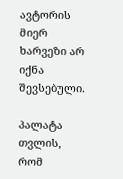ავტორის მიერ ხარვეზი არ იქნა შევსებული.

პალატა თვლის, რომ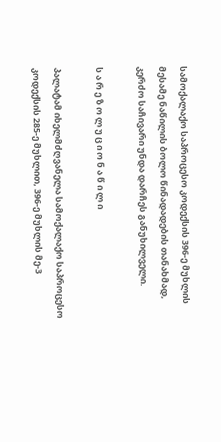სამოქალაქო საპროცესო კოდექსის 396-ე მუხლის მესამე ნაწილის ბოლო წინადადების თანახმად, კერძო საჩივარი უნდა დარჩეს განუხილველი.

ს ა რ ე ზ ო ლ უ ც ი ო ნ ა წ ი ლ ი

პალატამ იხელმძღვანელა სამოქალაქო საპროცესო კოდექსის 285-ე მუხლით, 396-ე მუხლის მე-3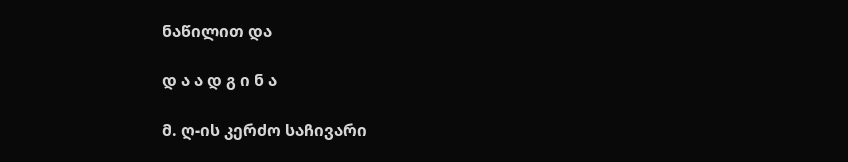ნაწილით და

დ ა ა დ გ ი ნ ა

მ. ღ-ის კერძო საჩივარი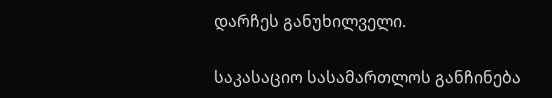დარჩეს განუხილველი.

საკასაციო სასამართლოს განჩინება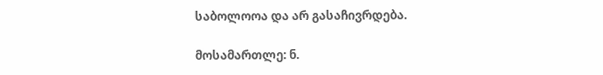საბოლოოა და არ გასაჩივრდება.

მოსამართლე: ნ.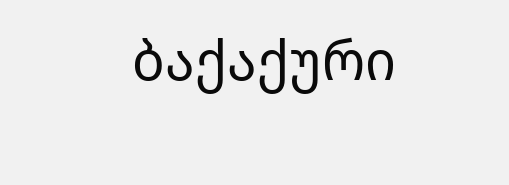ბაქაქური